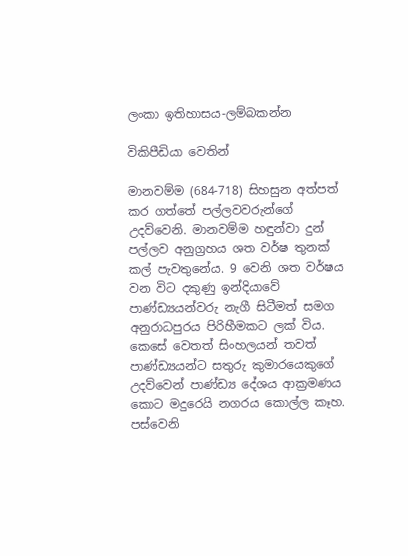ලංකා ඉතිහාසය-ලම්බකන්න

විකිපීඩියා වෙතින්

මානවම්ම (684-718) සිහසුන අත්පත් කර ගත්තේ පල්ලවවරුන්ගේ උදව්වෙනි. මානවම්ම හඳුන්වා දුන් පල්ලව අනුග්‍රහය ශත වර්ෂ තුනක් කල් පැවතුනේය. 9 වෙනි ශත වර්ෂය වන විට දකුණු ඉන්දියාවේ පාණ්ඩ්‍යයන්වරු නැගී සිටීමත් සමග අනුරාධපුරය පිරිහීමකට ලක් විය. කෙසේ වෙතත් සිංහලයන් තවත් පාණ්ඩ්‍යයන්ට සතුරු කුමාරයෙකුගේ උදව්වෙන් පාණ්ඩ්‍ය දේශය ආක්‍රමණය කොට මදුරෙයි නගරය කොල්ල කෑහ. පස්වෙනි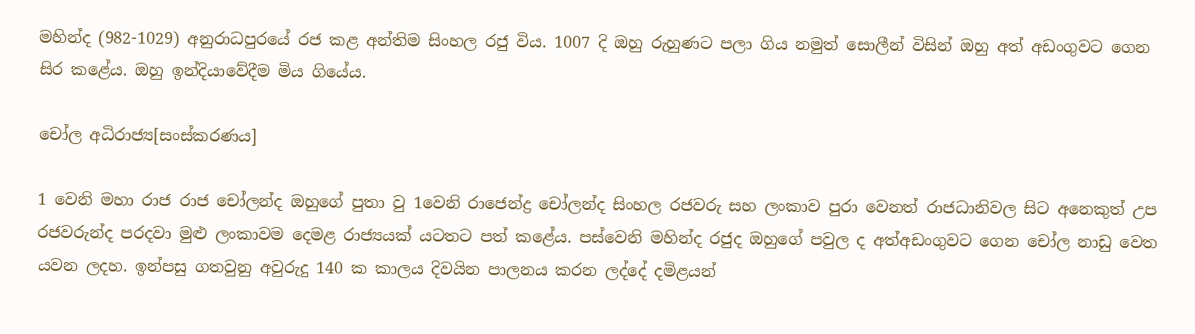මහින්ද (982-1029) අනුරාධපුරයේ රජ කළ අන්තිම සිංහල රජු විය. 1007 දි ඔහු රුහුණට පලා ගිය නමුත් සොලීන් විසින් ඔහු අත් අඩංගුවට ගෙන සිර කළේය. ඔහු ඉන්දියාවේදීම මිය ගියේය.

චෝල අධිරාජ්‍ය[සංස්කරණය]

1 වෙනි මහා රාජ රාජ චෝලන්ද ඔහුගේ පුතා වු 1වෙනි රාජෙන්ද්‍ර චෝලන්ද සිංහල රජවරු සහ ලංකාව පුරා වෙනත් රාජධානිවල සිට අනෙකුත් උප රජවරුන්ද පරදවා මුළු ලංකාවම දෙමළ රාජ්‍යයක් යටතට පත් කළේය. පස්වෙනි මහින්ද රජුද ඔහුගේ පවුල ද අත්අඩංගුවට ගෙන චෝල නාඩු වෙත යවන ලදහ. ඉන්පසු ගතවුනු අවුරුදු 140 ක කාලය දිවයින පාලනය කරන ලද්දේ දමිළයන්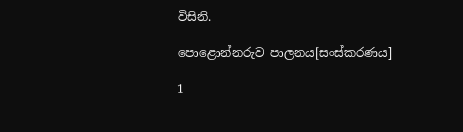විසිනි.

පොළොන්නරුව පාලනය[සංස්කරණය]

1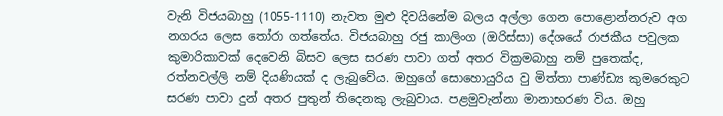වැනි විජයබාහු (1055-1110) නැවත මුළු දිවයිනේම බලය අල්ලා ගෙන පොළොන්නරුව අග නගරය ලෙස තෝරා ගත්තේය. විජයබාහු රජු කාලිංග (ඔරිස්සා) දේශයේ රාජකීය පවුලක කුමාරිකාවක් දෙවෙනි බිසව ලෙස සරණ පාවා ගත් අතර වික්‍රමබාහු නම් පුතෙක්ද, රත්නවල්ලි නම් දියණියක් ද ලැබුවේය. ඔහුගේ සොහොයුරිය වු මිත්තා පාණ්ඩ්‍ය කුමරෙකුට සරණ පාවා දුන් අතර පුතුන් තිදෙනකු ලැබුවාය. පළමුවැන්නා මානාභරණ විය. ඔහු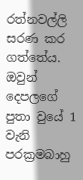රත්නවල්ලි සරණ කර ගත්තේය. ඔවුන් දෙපලගේ පුතා වුයේ 1 වැනි පරක්‍රමබාහු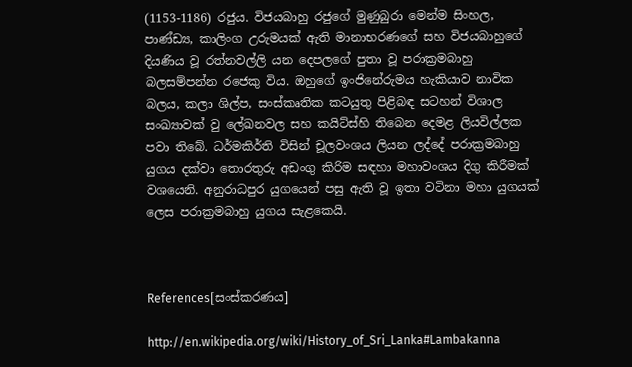(1153-1186) රජුය. විජයබාහු රජුගේ මුණුබුරා මෙන්ම සිංහල, පාණ්ඩ්‍ය, කාලිංග උරුමයක් ඇති මානාභරණගේ සහ විජයබාහුගේ දියණිය වූ රත්නවල්ලි යන දෙපලගේ පුතා වූ පරාක්‍රමබාහු බලසම්පන්න රජෙකු විය. ඔහුගේ ඉංජිනේරුමය හැකියාව නාවික බලය, කලා ශිල්ප, සංස්කෘතික කටයුතු පිළිබඳ සටහන් විශාල සංඛ්‍යාවක් වු ලේඛනවල සහ කයිට්ස්හි තිබෙන දෙමළ ලියවිල්ලක පවා තිබේ. ධර්මකිර්ති විසින් චූලවංශය ලියන ලද්දේ පරාක්‍රමබාහු යුගය දක්වා තොරතුරු අඩංගු කිරිම සඳහා මහාවංශය දිගු කිරීමක් වශයෙනි. අනුරාධපුර යුගයෙන් පසු ඇති වූ ඉතා වටිනා මහා යුගයක් ලෙස පරාක්‍රමබාහු යුගය සැළකෙයි.



References[සංස්කරණය]

http://en.wikipedia.org/wiki/History_of_Sri_Lanka#Lambakanna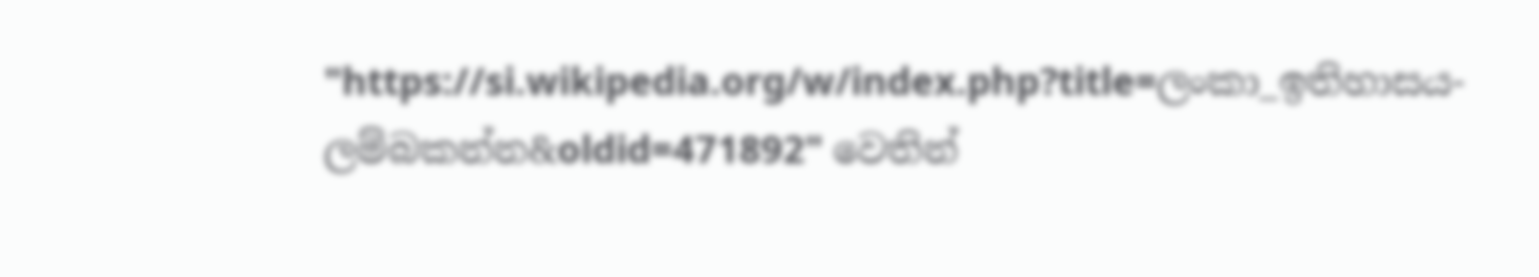"https://si.wikipedia.org/w/index.php?title=ලංකා_ඉතිහාසය-ලම්බකන්න&oldid=471892" වෙතින්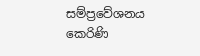සම්ප්‍රවේශනය කෙරිණි